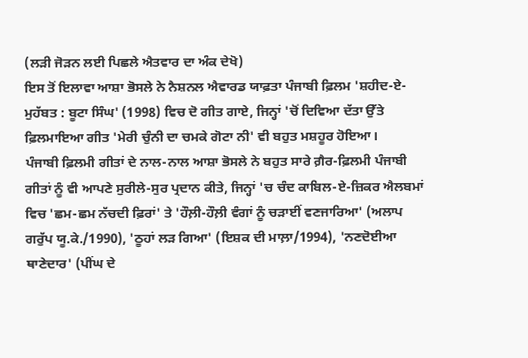(ਲੜੀ ਜੋੜਨ ਲਈ ਪਿਛਲੇ ਐਤਵਾਰ ਦਾ ਅੰਕ ਦੇਖੋ)
ਇਸ ਤੋਂ ਇਲਾਵਾ ਆਸ਼ਾ ਭੋਸਲੇ ਨੇ ਨੈਸ਼ਨਲ ਐਵਾਰਡ ਯਾਫ਼ਤਾ ਪੰਜਾਬੀ ਫ਼ਿਲਮ 'ਸ਼ਹੀਦ-ਏ-ਮੁਹੱਬਤ : ਬੂਟਾ ਸਿੰਘ' (1998) ਵਿਚ ਦੋ ਗੀਤ ਗਾਏ, ਜਿਨ੍ਹਾਂ 'ਚੋਂ ਦਿਵਿਆ ਦੱਤਾ ਉੱਤੇ ਫ਼ਿਲਮਾਇਆ ਗੀਤ 'ਮੇਰੀ ਚੁੰਨੀ ਦਾ ਚਮਕੇ ਗੋਟਾ ਨੀ' ਵੀ ਬਹੁਤ ਮਸ਼ਹੂਰ ਹੋਇਆ।
ਪੰਜਾਬੀ ਫ਼ਿਲਮੀ ਗੀਤਾਂ ਦੇ ਨਾਲ-ਨਾਲ ਆਸ਼ਾ ਭੋਸਲੇ ਨੇ ਬਹੁਤ ਸਾਰੇ ਗ਼ੈਰ-ਫ਼ਿਲਮੀ ਪੰਜਾਬੀ ਗੀਤਾਂ ਨੂੰ ਵੀ ਆਪਣੇ ਸੁਰੀਲੇ-ਸੁਰ ਪ੍ਰਦਾਨ ਕੀਤੇ, ਜਿਨ੍ਹਾਂ 'ਚ ਚੰਦ ਕਾਬਿਲ-ਏ-ਜ਼ਿਕਰ ਐਲਬਮਾਂ ਵਿਚ 'ਛਮ-ਛਮ ਨੱਚਦੀ ਫ਼ਿਰਾਂ' ਤੇ 'ਹੌਲ਼ੀ-ਹੌਲ਼ੀ ਵੰਗਾਂ ਨੂੰ ਚੜਾਈਂ ਵਣਜਾਰਿਆ' (ਅਲਾਪ ਗਰੁੱਪ ਯੂ.ਕੇ./1990), 'ਠੂਹਾਂ ਲੜ ਗਿਆ' (ਇਸ਼ਕ ਦੀ ਮਾਲ਼ਾ/1994), 'ਨਣਦੋਈਆ ਥਾਣੇਦਾਰ' (ਪੀਂਘ ਦੇ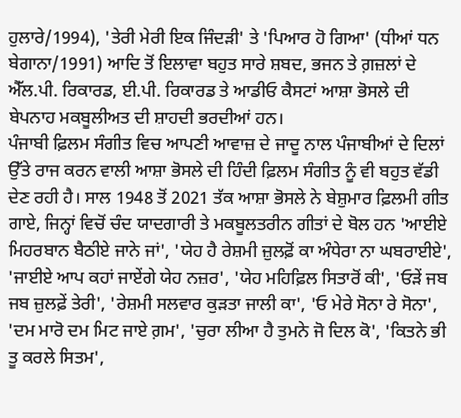ਹੁਲਾਰੇ/1994), 'ਤੇਰੀ ਮੇਰੀ ਇਕ ਜਿੰਦੜੀ' ਤੇ 'ਪਿਆਰ ਹੋ ਗਿਆ' (ਧੀਆਂ ਧਨ ਬੇਗਾਨਾ/1991) ਆਦਿ ਤੋਂ ਇਲਾਵਾ ਬਹੁਤ ਸਾਰੇ ਸ਼ਬਦ, ਭਜਨ ਤੇ ਗ਼ਜ਼ਲਾਂ ਦੇ ਐੱਲ.ਪੀ. ਰਿਕਾਰਡ, ਈ.ਪੀ. ਰਿਕਾਰਡ ਤੇ ਆਡੀਓ ਕੈਸਟਾਂ ਆਸ਼ਾ ਭੋਸਲੇ ਦੀ ਬੇਪਨਾਹ ਮਕਬੂਲੀਅਤ ਦੀ ਸ਼ਾਹਦੀ ਭਰਦੀਆਂ ਹਨ।
ਪੰਜਾਬੀ ਫ਼ਿਲਮ ਸੰਗੀਤ ਵਿਚ ਆਪਣੀ ਆਵਾਜ਼ ਦੇ ਜਾਦੂ ਨਾਲ ਪੰਜਾਬੀਆਂ ਦੇ ਦਿਲਾਂ ਉੱਤੇ ਰਾਜ ਕਰਨ ਵਾਲੀ ਆਸ਼ਾ ਭੋਸਲੇ ਦੀ ਹਿੰਦੀ ਫ਼ਿਲਮ ਸੰਗੀਤ ਨੂੰ ਵੀ ਬਹੁਤ ਵੱਡੀ ਦੇਣ ਰਹੀ ਹੈ। ਸਾਲ 1948 ਤੋਂ 2021 ਤੱਕ ਆਸ਼ਾ ਭੋਸਲੇ ਨੇ ਬੇਸ਼ੁਮਾਰ ਫ਼ਿਲਮੀ ਗੀਤ ਗਾਏ, ਜਿਨ੍ਹਾਂ ਵਿਚੋਂ ਚੰਦ ਯਾਦਗਾਰੀ ਤੇ ਮਕਬੂਲਤਰੀਨ ਗੀਤਾਂ ਦੇ ਬੋਲ ਹਨ 'ਆਈਏ ਮਿਹਰਬਾਨ ਬੈਠੀਏ ਜਾਨੇ ਜਾਂ', 'ਯੇਹ ਹੈ ਰੇਸ਼ਮੀ ਜ਼ੁਲਫ਼ੋਂ ਕਾ ਅੰਧੇਰਾ ਨਾ ਘਬਰਾਈਏ', 'ਜਾਈਏ ਆਪ ਕਹਾਂ ਜਾਏਂਗੇ ਯੇਹ ਨਜ਼ਰ', 'ਯੇਹ ਮਹਿਫ਼ਿਲ ਸਿਤਾਰੋਂ ਕੀ', 'ਓੜੇਂ ਜਬ ਜਬ ਜ਼ੁਲਫ਼ੇਂ ਤੇਰੀ', 'ਰੇਸ਼ਮੀ ਸਲਵਾਰ ਕੁੜਤਾ ਜਾਲੀ ਕਾ', 'ਓ ਮੇਰੇ ਸੋਨਾ ਰੇ ਸੋਨਾ', 'ਦਮ ਮਾਰੋ ਦਮ ਮਿਟ ਜਾਏ ਗ਼ਮ', 'ਚੁਰਾ ਲੀਆ ਹੈ ਤੁਮਨੇ ਜੋ ਦਿਲ ਕੋ', 'ਕਿਤਨੇ ਭੀ ਤੂ ਕਰਲੇ ਸਿਤਮ',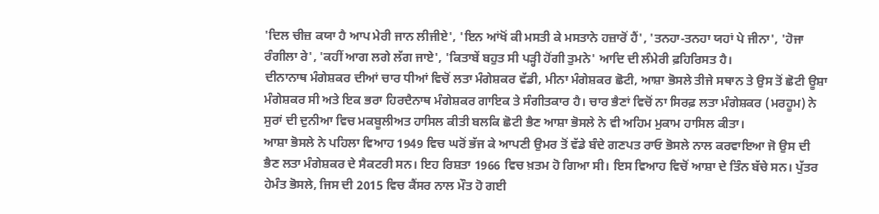'ਦਿਲ ਚੀਜ਼ ਕਯਾ ਹੈ ਆਪ ਮੇਰੀ ਜਾਨ ਲੀਜੀਏ', 'ਇਨ ਆਂਖੋਂ ਕੀ ਮਸਤੀ ਕੇ ਮਸਤਾਨੇ ਹਜ਼ਾਰੋਂ ਹੈਂ', 'ਤਨਹਾ-ਤਨਹਾ ਯਹਾਂ ਪੇ ਜੀਨਾ', 'ਹੋਜਾ ਰੰਗੀਲਾ ਰੇ', 'ਕਹੀਂ ਆਗ ਲਗੇ ਲੱਗ ਜਾਏ', 'ਕਿਤਾਬੇਂ ਬਹੁਤ ਸੀ ਪੜ੍ਹੀ ਹੋਂਗੀ ਤੁਮਨੇ' ਆਦਿ ਦੀ ਲੰਮੇਰੀ ਫ਼ਹਿਰਿਸਤ ਹੈ।
ਦੀਨਾਨਾਥ ਮੰਗੇਸ਼ਕਰ ਦੀਆਂ ਚਾਰ ਧੀਆਂ ਵਿਚੋਂ ਲਤਾ ਮੰਗੇਸ਼ਕਰ ਵੱਡੀ, ਮੀਨਾ ਮੰਗੇਸ਼ਕਰ ਛੋਟੀ, ਆਸ਼ਾ ਭੋਸਲੇ ਤੀਜੇ ਸਥਾਨ ਤੇ ਉਸ ਤੋਂ ਛੋਟੀ ਊਸ਼ਾ ਮੰਗੇਸ਼ਕਰ ਸੀ ਅਤੇ ਇਕ ਭਰਾ ਹਿਰਦੈਨਾਥ ਮੰਗੇਸ਼ਕਰ ਗਾਇਕ ਤੇ ਸੰਗੀਤਕਾਰ ਹੈ। ਚਾਰ ਭੈਣਾਂ ਵਿਚੋਂ ਨਾ ਸਿਰਫ਼ ਲਤਾ ਮੰਗੇਸ਼ਕਰ (ਮਰਹੂਮ) ਨੇ ਸੁਰਾਂ ਦੀ ਦੁਨੀਆ ਵਿਚ ਮਕਬੂਲੀਅਤ ਹਾਸਿਲ ਕੀਤੀ ਬਲਕਿ ਛੋਟੀ ਭੈਣ ਆਸ਼ਾ ਭੋਸਲੇ ਨੇ ਵੀ ਅਹਿਮ ਮੁਕਾਮ ਹਾਸਿਲ ਕੀਤਾ।
ਆਸ਼ਾ ਭੋਸਲੇ ਨੇ ਪਹਿਲਾ ਵਿਆਹ 1949 ਵਿਚ ਘਰੋਂ ਭੱਜ ਕੇ ਆਪਣੀ ਉਮਰ ਤੋਂ ਵੱਡੇ ਬੰਦੇ ਗਣਪਤ ਰਾਓ ਭੋਸਲੇ ਨਾਲ ਕਰਵਾਇਆ ਜੋ ਉਸ ਦੀ ਭੈਣ ਲਤਾ ਮੰਗੇਸ਼ਕਰ ਦੇ ਸੈਕਟਰੀ ਸਨ। ਇਹ ਰਿਸ਼ਤਾ 1966 ਵਿਚ ਖ਼ਤਮ ਹੋ ਗਿਆ ਸੀ। ਇਸ ਵਿਆਹ ਵਿਚੋਂ ਆਸ਼ਾ ਦੇ ਤਿੰਨ ਬੱਚੇ ਸਨ। ਪੁੱਤਰ ਹੇਮੰਤ ਭੋਸਲੇ, ਜਿਸ ਦੀ 2015 ਵਿਚ ਕੈਂਸਰ ਨਾਲ ਮੌਤ ਹੋ ਗਈ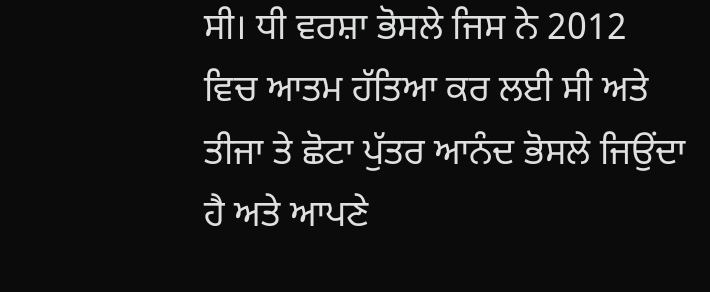ਸੀ। ਧੀ ਵਰਸ਼ਾ ਭੋਸਲੇ ਜਿਸ ਨੇ 2012 ਵਿਚ ਆਤਮ ਹੱਤਿਆ ਕਰ ਲਈ ਸੀ ਅਤੇ ਤੀਜਾ ਤੇ ਛੋਟਾ ਪੁੱਤਰ ਆਨੰਦ ਭੋਸਲੇ ਜਿਉਂਦਾ ਹੈ ਅਤੇ ਆਪਣੇ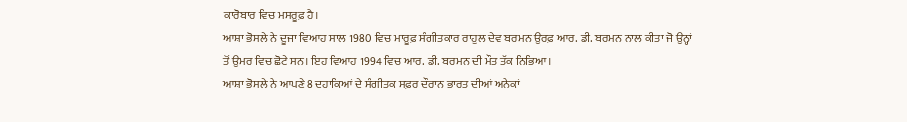ਕਾਰੋਬਾਰ ਵਿਚ ਮਸਰੂਫ਼ ਹੈ।
ਆਸ਼ਾ ਭੋਸਲੇ ਨੇ ਦੂਜਾ ਵਿਆਹ ਸਾਲ 1980 ਵਿਚ ਮਾਰੂਫ਼ ਸੰਗੀਤਕਾਰ ਰਾਹੁਲ ਦੇਵ ਬਰਮਨ ਉਰਫ਼ ਆਰ. ਡੀ. ਬਰਮਨ ਨਾਲ ਕੀਤਾ ਜੋ ਉਨ੍ਹਾਂ ਤੋਂ ਉਮਰ ਵਿਚ ਛੋਟੇ ਸਨ। ਇਹ ਵਿਆਹ 1994 ਵਿਚ ਆਰ. ਡੀ. ਬਰਮਨ ਦੀ ਮੌਤ ਤੱਕ ਨਿਭਿਆ।
ਆਸ਼ਾ ਭੋਸਲੇ ਨੇ ਆਪਣੇ 8 ਦਹਾਕਿਆਂ ਦੇ ਸੰਗੀਤਕ ਸਫ਼ਰ ਦੌਰਾਨ ਭਾਰਤ ਦੀਆਂ ਅਨੇਕਾਂ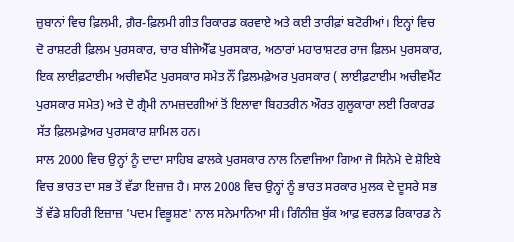ਜ਼ੁਬਾਨਾਂ ਵਿਚ ਫ਼ਿਲਮੀ, ਗ਼ੈਰ-ਫ਼ਿਲਮੀ ਗੀਤ ਰਿਕਾਰਡ ਕਰਵਾਏ ਅਤੇ ਕਈ ਤਾਰੀਫ਼ਾਂ ਬਟੋਰੀਆਂ। ਇਨ੍ਹਾਂ ਵਿਚ ਦੋ ਰਾਸ਼ਟਰੀ ਫ਼ਿਲਮ ਪੁਰਸਕਾਰ, ਚਾਰ ਬੀਜੇਐੱਫ ਪੁਰਸਕਾਰ, ਅਠਾਰਾਂ ਮਹਾਰਾਸ਼ਟਰ ਰਾਜ ਫ਼ਿਲਮ ਪੁਰਸਕਾਰ, ਇਕ ਲਾਈਫ਼ਟਾਈਮ ਅਚੀਵਮੈਂਟ ਪੁਰਸਕਾਰ ਸਮੇਤ ਨੌਂ ਫ਼ਿਲਮਫ਼ੇਅਰ ਪੁਰਸਕਾਰ ( ਲਾਈਫ਼ਟਾਈਮ ਅਚੀਵਮੈਂਟ ਪੁਰਸਕਾਰ ਸਮੇਤ) ਅਤੇ ਦੋ ਗ੍ਰੈਮੀ ਨਾਮਜ਼ਦਗੀਆਂ ਤੋਂ ਇਲਾਵਾ ਬਿਹਤਰੀਨ ਔਰਤ ਗੁਲੂਕਾਰਾ ਲਈ ਰਿਕਾਰਡ ਸੱਤ ਫ਼ਿਲਮਫ਼ੇਅਰ ਪੁਰਸਕਾਰ ਸ਼ਾਮਿਲ ਹਨ।
ਸਾਲ 2000 ਵਿਚ ਉਨ੍ਹਾਂ ਨੂੰ ਦਾਦਾ ਸਾਹਿਬ ਫਾਲਕੇ ਪੁਰਸਕਾਰ ਨਾਲ ਨਿਵਾਜਿਆ ਗਿਆ ਜੋ ਸਿਨੇਮੇ ਦੇ ਸ਼ੋਇਬੇ ਵਿਚ ਭਾਰਤ ਦਾ ਸਭ ਤੋਂ ਵੱਡਾ ਇਜ਼ਾਜ਼ ਹੈ। ਸਾਲ 2008 ਵਿਚ ਉਨ੍ਹਾਂ ਨੂੰ ਭਾਰਤ ਸਰਕਾਰ ਮੁਲਕ ਦੇ ਦੂਸਰੇ ਸਭ ਤੋਂ ਵੱਡੇ ਸ਼ਹਿਰੀ ਇਜ਼ਾਜ਼ 'ਪਦਮ ਵਿਭੂਸ਼ਣ' ਨਾਲ ਸਨੇਮਾਨਿਆ ਸੀ। ਗਿੰਨੀਜ਼ ਬੁੱਕ ਆਫ਼ ਵਰਲਡ ਰਿਕਾਰਡ ਨੇ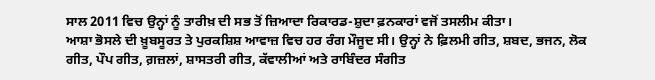ਸਾਲ 2011 ਵਿਚ ਉਨ੍ਹਾਂ ਨੂੰ ਤਾਰੀਖ਼ ਦੀ ਸਭ ਤੋਂ ਜ਼ਿਆਦਾ ਰਿਕਾਰਡ-ਸ਼ੁਦਾ ਫ਼ਨਕਾਰਾਂ ਵਜੋਂ ਤਸਲੀਮ ਕੀਤਾ।
ਆਸ਼ਾ ਭੋਸਲੇ ਦੀ ਖ਼ੂਬਸੂਰਤ ਤੇ ਪੁਰਕਸ਼ਿਸ਼ ਆਵਾਜ਼ ਵਿਚ ਹਰ ਰੰਗ ਮੌਜੂਦ ਸੀ। ਉਨ੍ਹਾਂ ਨੇ ਫ਼ਿਲਮੀ ਗੀਤ, ਸ਼ਬਦ, ਭਜਨ, ਲੋਕ ਗੀਤ, ਪੌਪ ਗੀਤ, ਗ਼ਜ਼ਲਾਂ, ਸ਼ਾਸਤਰੀ ਗੀਤ, ਕੱਵਾਲੀਆਂ ਅਤੇ ਰਾਬਿੰਦਰ ਸੰਗੀਤ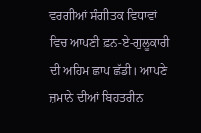ਵਰਗੀਆਂ ਸੰਗੀਤਕ ਵਿਧਾਵਾਂ ਵਿਚ ਆਪਣੀ ਫ਼ਨ-ਏ-ਗੁਲੂਕਾਰੀ ਦੀ ਅਹਿਮ ਛਾਪ ਛੱਡੀ। ਆਪਣੇ ਜ਼ਮਾਨੇ ਦੀਆਂ ਬਿਹਤਰੀਨ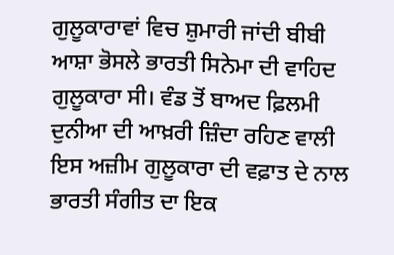ਗੁਲੂਕਾਰਾਵਾਂ ਵਿਚ ਸ਼ੁਮਾਰੀ ਜਾਂਦੀ ਬੀਬੀ ਆਸ਼ਾ ਭੋਸਲੇ ਭਾਰਤੀ ਸਿਨੇਮਾ ਦੀ ਵਾਹਿਦ ਗੁਲੂਕਾਰਾ ਸੀ। ਵੰਡ ਤੋਂ ਬਾਅਦ ਫ਼ਿਲਮੀ ਦੁਨੀਆ ਦੀ ਆਖ਼ਰੀ ਜ਼ਿੰਦਾ ਰਹਿਣ ਵਾਲੀ ਇਸ ਅਜ਼ੀਮ ਗੁਲੂਕਾਰਾ ਦੀ ਵਫ਼ਾਤ ਦੇ ਨਾਲ ਭਾਰਤੀ ਸੰਗੀਤ ਦਾ ਇਕ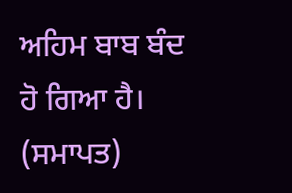ਅਹਿਮ ਬਾਬ ਬੰਦ ਹੋ ਗਿਆ ਹੈ। (ਸਮਾਪਤ)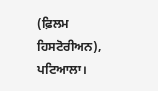(ਫ਼ਿਲਮ ਹਿਸਟੋਰੀਅਨ), ਪਟਿਆਲਾ।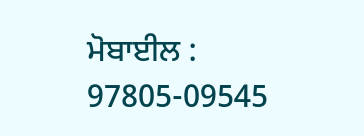ਮੋਬਾਈਲ : 97805-09545